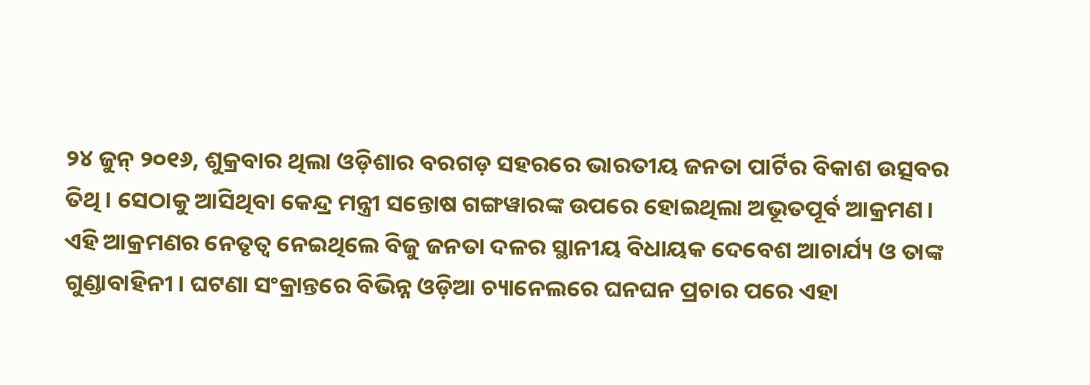୨୪ ଜୁନ୍ ୨୦୧୬, ଶୁକ୍ରବାର ଥିଲା ଓଡ଼ିଶାର ବରଗଡ଼ ସହରରେ ଭାରତୀୟ ଜନତା ପାର୍ଟିର ବିକାଶ ଉତ୍ସବର ତିଥି। ସେଠାକୁ ଆସିଥିବା କେନ୍ଦ୍ର ମନ୍ତ୍ରୀ ସନ୍ତୋଷ ଗଙ୍ଗୱାରଙ୍କ ଉପରେ ହୋଇଥିଲା ଅଭୂତପୂର୍ବ ଆକ୍ରମଣ। ଏହି ଆକ୍ରମଣର ନେତୃତ୍ୱ ନେଇଥିଲେ ବିଜୁ ଜନତା ଦଳର ସ୍ଥାନୀୟ ବିଧାୟକ ଦେବେଶ ଆଚାର୍ଯ୍ୟ ଓ ତାଙ୍କ ଗୁଣ୍ଡାବାହିନୀ। ଘଟଣା ସଂକ୍ରାନ୍ତରେ ବିଭିନ୍ନ ଓଡ଼ିଆ ଚ୍ୟାନେଲରେ ଘନଘନ ପ୍ରଚାର ପରେ ଏହା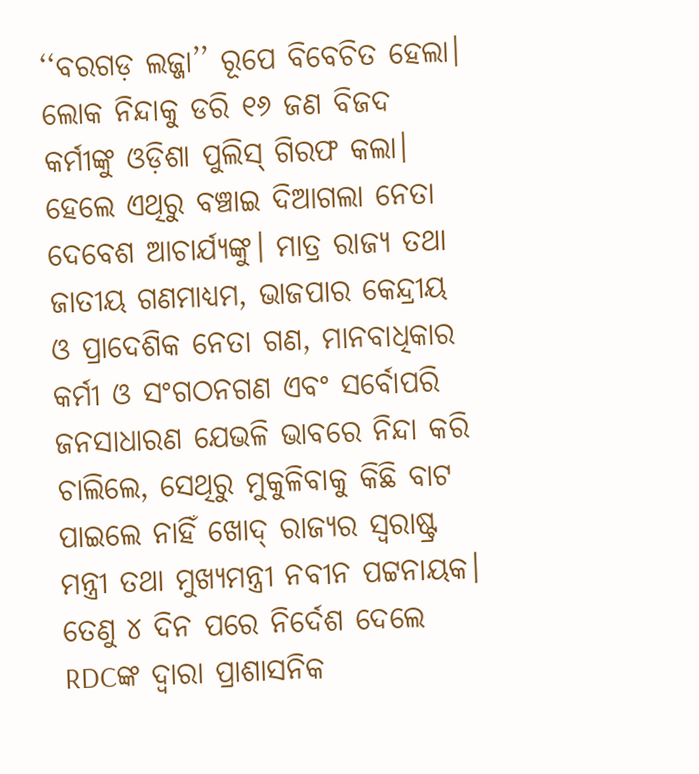‘‘ବରଗଡ଼ ଲଜ୍ଜା’’ ରୂପେ ବିବେଚିତ ହେଲା। ଲୋକ ନିନ୍ଦାକୁ ଡରି ୧୬ ଜଣ ବିଜଦ କର୍ମୀଙ୍କୁ ଓଡ଼ିଶା ପୁଲିସ୍ ଗିରଫ କଲା। ହେଲେ ଏଥିରୁ ବଞ୍ଚାଇ ଦିଆଗଲା ନେତା ଦେବେଶ ଆଚାର୍ଯ୍ୟଙ୍କୁ। ମାତ୍ର ରାଜ୍ୟ ତଥା ଜାତୀୟ ଗଣମାଧ୍ୟମ, ଭାଜପାର କେନ୍ଦ୍ରୀୟ ଓ ପ୍ରାଦେଶିକ ନେତା ଗଣ, ମାନବାଧିକାର କର୍ମୀ ଓ ସଂଗଠନଗଣ ଏବଂ ସର୍ବୋପରି ଜନସାଧାରଣ ଯେଭଳି ଭାବରେ ନିନ୍ଦା କରି ଚାଲିଲେ, ସେଥିରୁ ମୁକୁଳିବାକୁ କିଛି ବାଟ ପାଇଲେ ନାହିଁ ଖୋଦ୍ ରାଜ୍ୟର ସ୍ୱରାଷ୍ଟ୍ର ମନ୍ତ୍ରୀ ତଥା ମୁଖ୍ୟମନ୍ତ୍ରୀ ନବୀନ ପଟ୍ଟନାୟକ। ତେଣୁ ୪ ଦିନ ପରେ ନିର୍ଦେଶ ଦେଲେ RDCଙ୍କ ଦ୍ୱାରା ପ୍ରାଶାସନିକ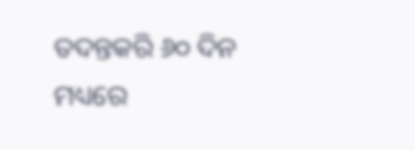ତଦନ୍ତକରି ୬୦ ଦିନ ମଧ୍ୟରେ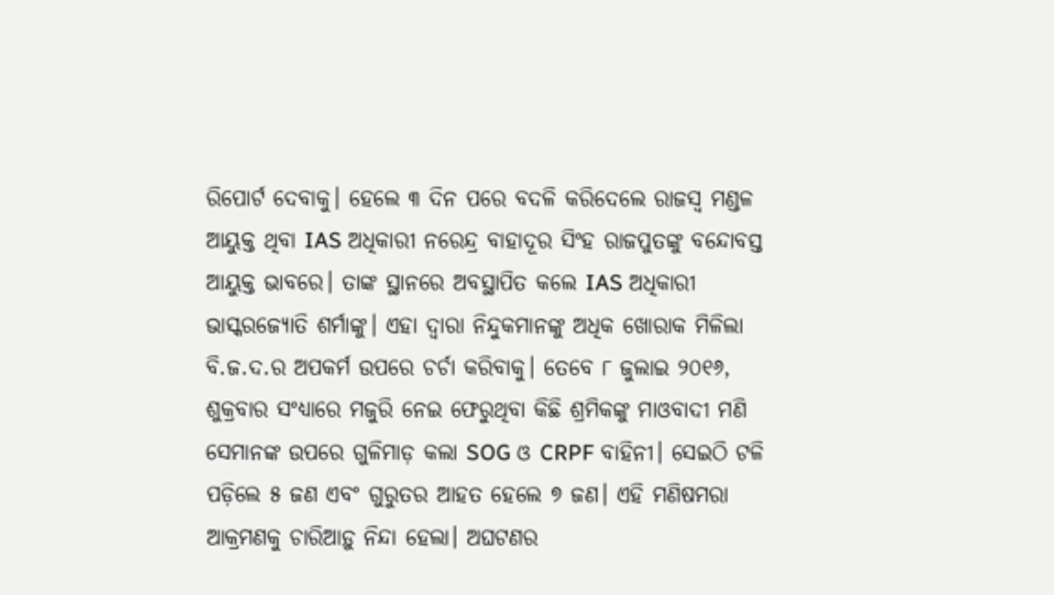ରିପୋର୍ଟ ଦେବାକୁ। ହେଲେ ୩ ଦିନ ପରେ ବଦଳି କରିଦେଲେ ରାଜସ୍ୱ ମଣ୍ଡଳ ଆୟୁକ୍ତ ଥିବା IAS ଅଧିକାରୀ ନରେନ୍ଦ୍ର ବାହାଦୂର ସିଂହ ରାଜପୁତଙ୍କୁ ବନ୍ଦୋବସ୍ତ ଆୟୁକ୍ତ ଭାବରେ। ତାଙ୍କ ସ୍ଥାନରେ ଅବସ୍ଥାପିତ କଲେ IAS ଅଧିକାରୀ ଭାସ୍କରଜ୍ୟୋତି ଶର୍ମାଙ୍କୁ। ଏହା ଦ୍ୱାରା ନିନ୍ଦୁକମାନଙ୍କୁ ଅଧିକ ଖୋରାକ ମିଳିଲା ବି.ଜ.ଦ.ର ଅପକର୍ମ ଉପରେ ଚର୍ଚା କରିବାକୁ। ତେବେ ୮ ଜୁଲାଇ ୨୦୧୬, ଶୁକ୍ରବାର ସଂଧ୍ୟାରେ ମଜୁରି ନେଇ ଫେରୁଥିବା କିଛି ଶ୍ରମିକଙ୍କୁ ମାଓବାଦୀ ମଣି ସେମାନଙ୍କ ଉପରେ ଗୁଳିମାଡ଼ କଲା SOG ଓ CRPF ବାହିନୀ। ସେଇଠି ଟଳି ପଡ଼ିଲେ ୫ ଜଣ ଏବଂ ଗୁରୁତର ଆହତ ହେଲେ ୭ ଜଣ। ଏହି ମଣିଷମରା ଆକ୍ରମଣକୁ ଚାରିଆଡ଼ୁ ନିନ୍ଦା ହେଲା। ଅଘଟଣର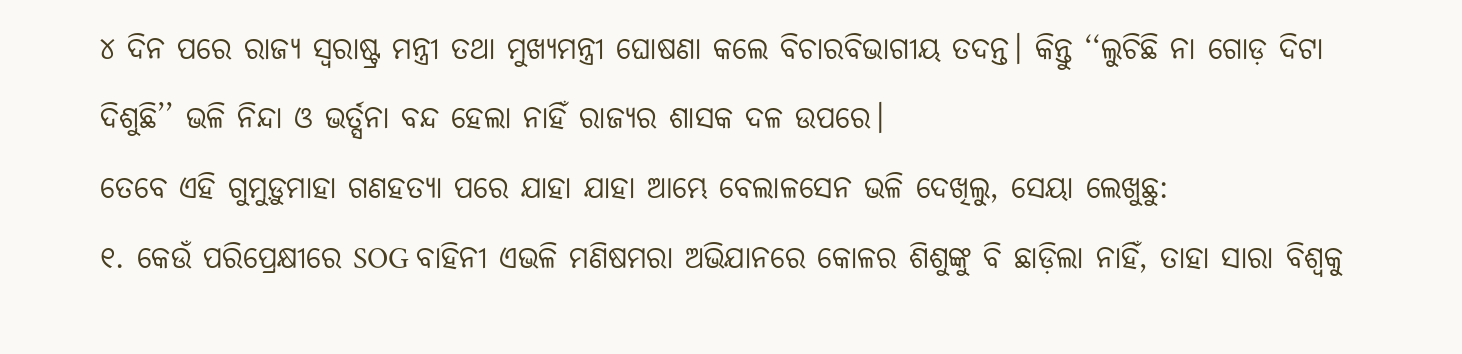୪ ଦିନ ପରେ ରାଜ୍ୟ ସ୍ୱରାଷ୍ଟ୍ର ମନ୍ତ୍ରୀ ତଥା ମୁଖ୍ୟମନ୍ତ୍ରୀ ଘୋଷଣା କଲେ ବିଚାରବିଭାଗୀୟ ତଦନ୍ତ। କିନ୍ତୁ ‘‘ଲୁଚିଛି ନା ଗୋଡ଼ ଦିଟା ଦିଶୁଛି’’ ଭଳି ନିନ୍ଦା ଓ ଭର୍ତ୍ସନା ବନ୍ଦ ହେଲା ନାହିଁ ରାଜ୍ୟର ଶାସକ ଦଳ ଉପରେ।
ତେବେ ଏହି ଗୁମୁଡ଼ୁମାହା ଗଣହତ୍ୟା ପରେ ଯାହା ଯାହା ଆମ୍ଭେ ବେଲାଳସେନ ଭଳି ଦେଖିଲୁ, ସେୟା ଲେଖୁଛୁ:
୧. କେଉଁ ପରିପ୍ରେକ୍ଷୀରେ SOG ବାହିନୀ ଏଭଳି ମଣିଷମରା ଅଭିଯାନରେ କୋଳର ଶିଶୁଙ୍କୁ ବି ଛାଡ଼ିଲା ନାହିଁ, ତାହା ସାରା ବିଶ୍ୱକୁ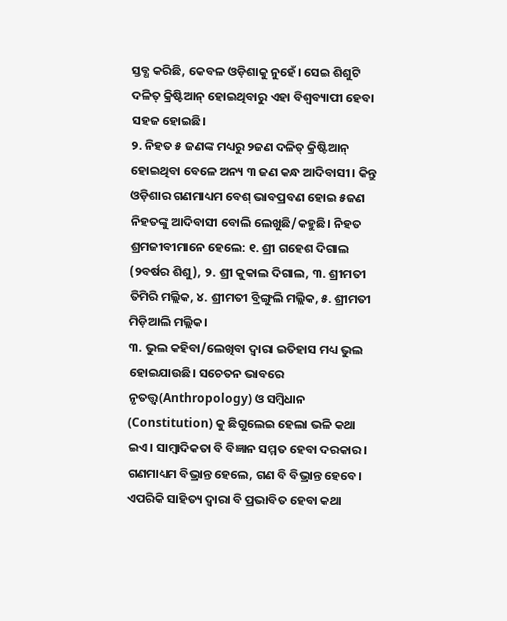ସ୍ତବ୍ଧ କରିଛି, କେବଳ ଓଡ଼ିଶାକୁ ନୁହେଁ। ସେଇ ଶିଶୁଟି ଦଳିତ୍ କ୍ରିଷ୍ଟିଆନ୍ ହୋଇଥିବାରୁ ଏହା ବିଶ୍ୱବ୍ୟାପୀ ହେବା ସହଜ ହୋଇଛି।
୨. ନିହତ ୫ ଜଣଙ୍କ ମଧ୍ୟରୁ ୨ଜଣ ଦଳିତ୍ କ୍ରିଷ୍ଟିଆନ୍ ହୋଇଥିବା ବେଳେ ଅନ୍ୟ ୩ ଜଣ କନ୍ଧ ଆଦିବାସୀ। କିନ୍ତୁ ଓଡ଼ିଶାର ଗଣମାଧ୍ୟମ ବେଶ୍ ଭାବପ୍ରବଣ ହୋଇ ୫ଜଣ ନିହତଙ୍କୁ ଆଦିବାସୀ ବୋଲି ଲେଖୁଛି/କହୁଛି। ନିହତ ଶ୍ରମଜୀବୀମାନେ ହେଲେ: ୧. ଶ୍ରୀ ଗହେଶ ଦିଗାଲ (୨ବର୍ଷର ଶିଶୁ), ୨. ଶ୍ରୀ କୁକାଲ ଦିଗାଲ, ୩. ଶ୍ରୀମତୀ ତିମିରି ମଲ୍ଲିକ, ୪. ଶ୍ରୀମତୀ ବ୍ରିଙ୍ଗୁଲି ମଲ୍ଲିକ, ୫. ଶ୍ରୀମତୀ ମିଡ଼ିଆଲି ମଲ୍ଲିକ।
୩. ଭୁଲ କହିବା/ଲେଖିବା ଦ୍ୱାରା ଇତିହାସ ମଧ୍ୟ ଭୁଲ ହୋଇଯାଉଛି। ସଚେତନ ଭାବରେ ନୃତତ୍ତ୍ୱ(Anthropology) ଓ ସମ୍ବିଧାନ (Constitution) କୁ ଛିଗୁଲେଇ ହେଲା ଭଳି କଥା ଇଏ। ସାମ୍ବାଦିକତା ବି ବିଜ୍ଞାନ ସମ୍ମତ ହେବା ଦରକାର। ଗଣମାଧ୍ୟମ ବିଭ୍ରାନ୍ତ ହେଲେ, ଗଣ ବି ବିଭ୍ରାନ୍ତ ହେବେ। ଏପରିକି ସାହିତ୍ୟ ଦ୍ୱାରା ବି ପ୍ରଭାବିତ ହେବା କଥା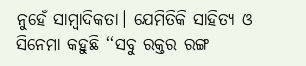ନୁହେଁ ସାମ୍ବାଦିକତା। ଯେମିତିକି ସାହିତ୍ୟ ଓ ସିନେମା କହୁଛି ‘‘ସବୁ ରକ୍ତର ରଙ୍ଗ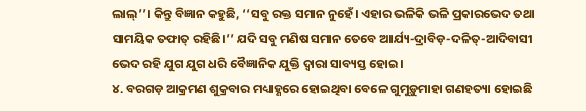ଲାଲ୍’’। କିନ୍ତୁ ବିଜ୍ଞାନ କହୁଛି, ‘‘ସବୁ ରକ୍ତ ସମାନ ନୁହେଁ। ଏହାର ଭଳିକି ଭଳି ପ୍ରକାରଭେଦ ତଥା ସାମୟିକ ତଫାତ୍ ରହିଛି।’’ ଯଦି ସବୁ ମଣିଷ ସମାନ ତେବେ ଆାର୍ଯ୍ୟ-ଦ୍ରାବିଡ଼-ଦଳିତ୍-ଆଦିବାସୀ ଭେଦ ରହି ଯୁଗ ଯୁଗ ଧରି ବୈଜ୍ଞାନିକ ଯୁକ୍ତି ଦ୍ୱାରା ସାବ୍ୟସ୍ତ ହୋଇ।
୪. ବରଗଡ଼ ଆକ୍ରମଣ ଶୁକ୍ରବାର ମଧ୍ୟାହ୍ଣରେ ହୋଇଥିବା ବେଳେ ଗୁମୁଡ଼ୁମାହା ଗଣହତ୍ୟା ହୋଇଛି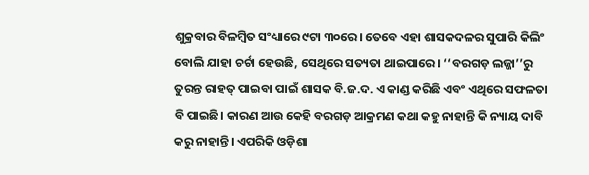ଶୁକ୍ରବାର ବିଳମ୍ବିତ ସଂଧ୍ୟାରେ ୯ଟା ୩୦ରେ। ତେବେ ଏହା ଶାସକଦଳର ସୁପାରି କିଲିଂ ବୋଲି ଯାହା ଚର୍ଚା ହେଉଛି, ସେଥିରେ ସତ୍ୟତା ଥାଇପାରେ। ‘‘ବରଗଡ଼ ଲଜ୍ଜା’’ରୁ ତୁରନ୍ତ ରାହତ୍ ପାଇବା ପାଇଁ ଶାସକ ବି.ଜ.ଦ. ଏ କାଣ୍ଡ କରିଛି ଏବଂ ଏଥିରେ ସଫଳତା ବି ପାଇଛି। କାରଣ ଆଉ କେହି ବରଗଡ଼ ଆକ୍ରମଣ କଥା କହୁ ନାହାନ୍ତି କି ନ୍ୟାୟ ଦାବି କରୁ ନାହାନ୍ତି। ଏପରିକି ଓଡ଼ିଶା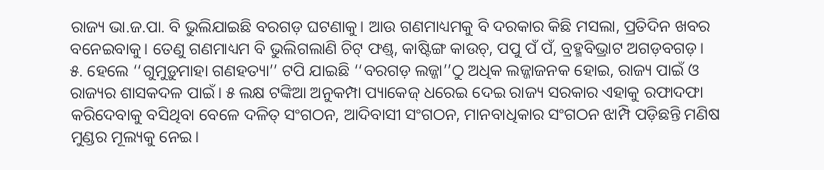ରାଜ୍ୟ ଭା.ଜ.ପା. ବି ଭୁଲିଯାଇଛି ବରଗଡ଼ ଘଟଣାକୁ। ଆଉ ଗଣମାଧ୍ୟମକୁ ବି ଦରକାର କିଛି ମସଲା, ପ୍ରତିଦିନ ଖବର ବନେଇବାକୁ। ତେଣୁ ଗଣମାଧ୍ୟମ ବି ଭୁଲିଗଲାଣି ଚିଟ୍ ଫଣ୍ଡ୍, କାଷ୍ଟିଙ୍ଗ କାଉଚ୍, ପପୁ ପଁ ପଁ, ବ୍ରହ୍ମବିଭ୍ରାଟ ଅଗଡ଼ବଗଡ଼।
୫. ହେଲେ ‘‘ଗୁମୁଡ଼ୁମାହା ଗଣହତ୍ୟା’’ ଟପି ଯାଇଛି ‘‘ବରଗଡ଼ ଲଜ୍ଜା’’ଠୁ ଅଧିକ ଲଜ୍ଜାଜନକ ହୋଇ, ରାଜ୍ୟ ପାଇଁ ଓ ରାଜ୍ୟର ଶାସକଦଳ ପାଇଁ। ୫ ଲକ୍ଷ ଟଙ୍କିଆ ଅନୁକମ୍ପା ପ୍ୟାକେଜ୍ ଧରେଇ ଦେଇ ରାଜ୍ୟ ସରକାର ଏହାକୁ ରଫାଦଫା କରିଦେବାକୁ ବସିଥିବା ବେଳେ ଦଳିତ୍ ସଂଗଠନ, ଆଦିବାସୀ ସଂଗଠନ, ମାନବାଧିକାର ସଂଗଠନ ଝାମ୍ପି ପଡ଼ିଛନ୍ତି ମଣିଷ ମୁଣ୍ଡର ମୂଲ୍ୟକୁ ନେଇ।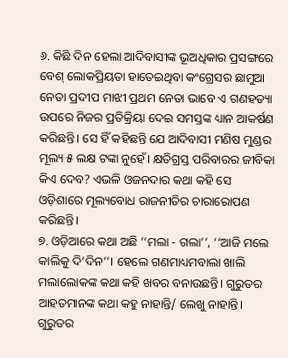୬. କିଛି ଦିନ ହେଲା ଆଦିବାସୀଙ୍କ ଭୂଅଧିକାର ପ୍ରସଙ୍ଗରେ ବେଶ୍ ଲୋକପ୍ରିୟତା ହାତେଇଥିବା କଂଗ୍ରେସର ଛାମୁଆ ନେତା ପ୍ରଦୀପ ମାଝୀ ପ୍ରଥମ ନେତା ଭାବେ ଏ ଗଣହତ୍ୟା ଉପରେ ନିଜର ପ୍ରତିକ୍ରିୟା ଦେଇ ସମସ୍ତଙ୍କ ଧ୍ୟାନ ଆକର୍ଷଣ କରିଛନ୍ତି। ସେ ହିଁ କହିଛନ୍ତି ଯେ ଆଦିବାସୀ ମଣିଷ ମୁଣ୍ଡର ମୂଲ୍ୟ ୫ ଲକ୍ଷ ଟଙ୍କା ନୁହେଁ। କ୍ଷତିଗ୍ରସ୍ତ ପରିବାରର ଜୀବିକା କିଏ ଦେବ? ଏଭଳି ଓଜନଦାର କଥା କହି ସେ ଓଡ଼ିଶାରେ ମୂଲ୍ୟବୋଧ ରାଜନୀତିର ଚାରାରୋପଣ କରିଛନ୍ତି।
୭. ଓଡ଼ିଆରେ କଥା ଅଛି ‘‘ମଲା - ଗଲା’’, ‘‘ଆଜି ମଲେ କାଲିକୁ ଦି’ଦିନ’’। ହେଲେ ଗଣମାଧ୍ୟମବାଲା ଖାଲି ମଲାଲୋକଙ୍କ କଥା କହି ଖବର ବନାଉଛନ୍ତି। ଗୁରୁତର ଆହତମାନଙ୍କ କଥା କହୁ ନାହାନ୍ତି/ ଲେଖୁ ନାହାନ୍ତି। ଗୁରୁତର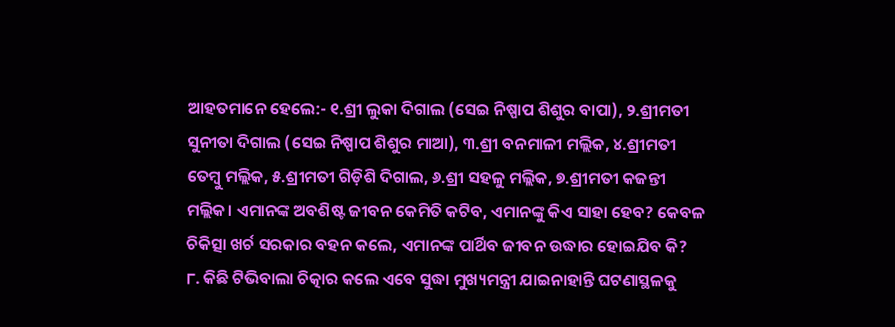ଆହତମାନେ ହେଲେ:- ୧.ଶ୍ରୀ ଲୁକା ଦିଗାଲ (ସେଇ ନିଷ୍ପାପ ଶିଶୁର ବାପା), ୨.ଶ୍ରୀମତୀ ସୁନୀତା ଦିଗାଲ (ସେଇ ନିଷ୍ପାପ ଶିଶୁର ମାଆ), ୩.ଶ୍ରୀ ବନମାଳୀ ମଲ୍ଲିକ, ୪.ଶ୍ରୀମତୀ ତେମ୍ବୁ ମଲ୍ଲିକ, ୫.ଶ୍ରୀମତୀ ଗିଡ଼ିଶି ଦିଗାଲ, ୬.ଶ୍ରୀ ସହଳୁ ମଲ୍ଲିକ, ୭.ଶ୍ରୀମତୀ କଜନ୍ତୀ ମଲ୍ଲିକ। ଏମାନଙ୍କ ଅବଶିଷ୍ଟ ଜୀବନ କେମିତି କଟିବ, ଏମାନଙ୍କୁ କିଏ ସାହା ହେବ? କେବଳ ଚିକିତ୍ସା ଖର୍ଚ ସରକାର ବହନ କଲେ, ଏମାନଙ୍କ ପାର୍ଥିବ ଜୀବନ ଉଦ୍ଧାର ହୋଇଯିବ କି?
୮. କିଛି ଟିଭିବାଲା ଚିତ୍କାର କଲେ ଏବେ ସୁଦ୍ଧା ମୁଖ୍ୟମନ୍ତ୍ରୀ ଯାଇନାହାନ୍ତି ଘଟଣାସ୍ଥଳକୁ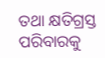ତଥା କ୍ଷତିଗ୍ରସ୍ତ ପରିବାରକୁ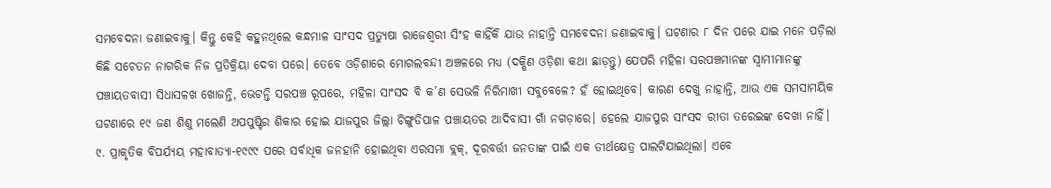ସମବେଦନା ଜଣାଇବାକୁ। କିନ୍ତୁ କେହି କହୁନଥିଲେ କନ୍ଧମାଳ ସାଂସଦ ପ୍ରତ୍ୟୁଷା ରାଜେଶ୍ୱରୀ ସିଂହ କାହିଁକି ଯାଉ ନାହାନ୍ତି ସମବେଦନା ଜଣାଇବାକୁ। ଘଟଣାର ୮ ଦିନ ପରେ ଯାଇ ମନେ ପଡ଼ିଲା କିଛି ସଚେତନ ନାଗରିକ ନିଜ ପ୍ରତିକ୍ରିୟା ଦେବା ପରେ। ତେବେ ଓଡ଼ିଶାରେ ମୋଗଲବନ୍ଦୀ ଅଞ୍ଚଳରେ ମଧ୍ୟ (ଦକ୍ଷିଣ ଓଡ଼ିଶା କଥା ଛାଡ଼ନ୍ତୁ) ଯେପରି ମହିଳା ସରପଞ୍ଚମାନଙ୍କ ସ୍ୱାମୀମାନଙ୍କୁ ପଞ୍ଚାୟତବାସୀ ସିଧାସଳଖ ଖୋଜନ୍ତି, ଭେଟନ୍ତି ସରପଞ୍ଚ ରୂପରେ, ମହିଳା ସାଂସଦ ବି କ’ଣ ସେଭଳି ନିରିମାଖୀ ସବୁବେଳେ? ହଁ ହୋଇଥିବେ। କାରଣ ଦେଖୁ ନାହାନ୍ତି, ଆଉ ଏକ ସମସାମୟିକ ଘଟଣାରେ ୧୯ ଜଣ ଶିଶୁ ମଲେଣି ଅପପୁଷ୍ଟିର ଶିକାର ହୋଇ ଯାଜପୁର ଜିଲ୍ଲା ଚିଙ୍ଗୁଡିପାଳ ପଞ୍ଚାୟତର ଆଦିବାସୀ ଗାଁ ନଗଡ଼ାରେ। ହେଲେ ଯାଜପୁର ସାଂସଦ ରୀତା ତରେଇଙ୍କ ଦେଖା ନାହିଁ।
୯. ପ୍ରାକୃତିକ ବିପର୍ଯ୍ୟୟ ମହାବାତ୍ୟା-୧୯୯୯ ପରେ ସର୍ବାଧିକ ଜନହାନି ହୋଇଥିବା ଏରସମା ବ୍ଲକ୍, ଦୂରବର୍ତ୍ତୀ ଜନତାଙ୍କ ପାଇଁ ଏକ ତୀର୍ଥକ୍ଷେତ୍ର ପାଲଟିଯାଇଥିଲା। ଏବେ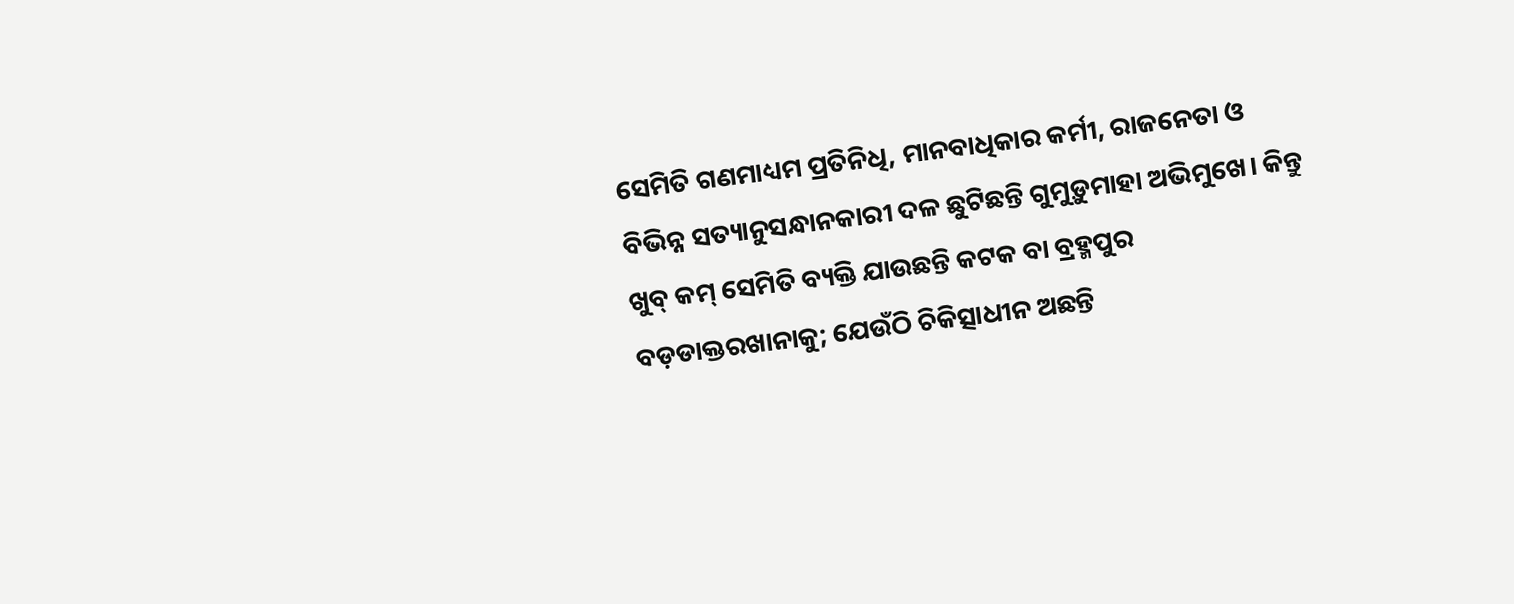ସେମିତି ଗଣମାଧ୍ୟମ ପ୍ରତିନିଧି, ମାନବାଧିକାର କର୍ମୀ, ରାଜନେତା ଓ ବିଭିନ୍ନ ସତ୍ୟାନୁସନ୍ଧାନକାରୀ ଦଳ ଛୁଟିଛନ୍ତି ଗୁମୁଡ଼ୁମାହା ଅଭିମୁଖେ। କିନ୍ତୁ ଖୁବ୍ କମ୍ ସେମିତି ବ୍ୟକ୍ତି ଯାଉଛନ୍ତି କଟକ ବା ବ୍ରହ୍ମପୁର ବଡ଼ଡାକ୍ତରଖାନାକୁ; ଯେଉଁଠି ଚିକିତ୍ସାଧୀନ ଅଛନ୍ତି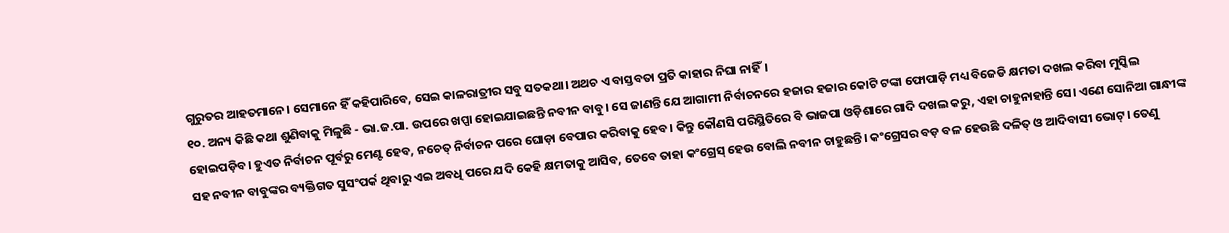ଗୁରୁତର ଆହତମାନେ। ସେମାନେ ହିଁ କହିପାରିବେ, ସେଇ କାଳରାତ୍ରୀର ସବୁ ସତକଥା। ଅଥଚ ଏ ବାସ୍ତବତା ପ୍ରତି କାହାର ନିଘା ନାହିଁ।
୧୦. ଅନ୍ୟ କିଛି କଥା ଶୁଣିବାକୁ ମିଳୁଛି - ଭା.ଜ.ପା. ଉପରେ ଖପ୍ପା ହୋଇଯାଇଛନ୍ତି ନବୀନ ବାବୁ। ସେ ଜାଣନ୍ତି ଯେ ଆଗାମୀ ନିର୍ବାଚନରେ ହଜାର ହଜାର କୋଟି ଟଙ୍କା ଫୋପାଡ଼ି ମଧ୍ୟ ବିଜେଡି କ୍ଷମତା ଦଖଲ କରିବା ମୁସ୍କିଲ ହୋଇପଡ଼ିବ। ହୁଏତ ନିର୍ବାଚନ ପୂର୍ବରୁ ମେଣ୍ଟ ହେବ, ନଚେତ୍ ନିର୍ବାଚନ ପରେ ଘୋଡ଼ା ବେପାର କରିବାକୁ ହେବ। କିନ୍ତୁ କୌଣସି ପରିସ୍ଥିତିରେ ବି ଭାଜପା ଓଡ଼ିଶାରେ ଗାଦି ଦଖଲ କରୁ, ଏହା ଚାହୁନାହାନ୍ତି ସେ। ଏଣେ ସୋନିଆ ଗାନ୍ଧୀଙ୍କ ସହ ନବୀନ ବାବୁଙ୍କର ବ୍ୟକ୍ତିଗତ ସୁସଂପର୍କ ଥିବାରୁ ଏଇ ଅବଧି ପରେ ଯଦି କେହି କ୍ଷମତାକୁ ଆସିବ, ତେବେ ତାହା କଂଗ୍ରେସ୍ ହେଉ ବୋଲି ନବୀନ ଚାହୁଛନ୍ତି। କଂଗ୍ରେସର ବଡ଼ ବଳ ହେଉଛି ଦଳିତ୍ ଓ ଆଦିବାସୀ ଭୋଟ୍। ତେଣୁ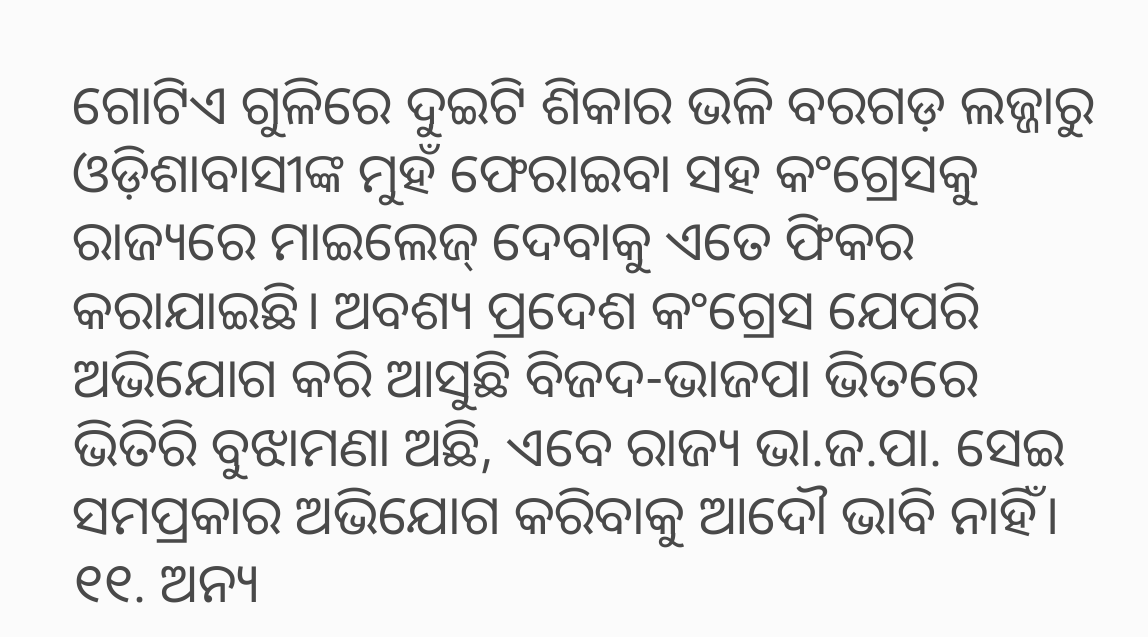ଗୋଟିଏ ଗୁଳିରେ ଦୁଇଟି ଶିକାର ଭଳି ବରଗଡ଼ ଲଜ୍ଜାରୁ ଓଡ଼ିଶାବାସୀଙ୍କ ମୁହଁ ଫେରାଇବା ସହ କଂଗ୍ରେସକୁ ରାଜ୍ୟରେ ମାଇଲେଜ୍ ଦେବାକୁ ଏତେ ଫିକର କରାଯାଇଛି। ଅବଶ୍ୟ ପ୍ରଦେଶ କଂଗ୍ରେସ ଯେପରି ଅଭିଯୋଗ କରି ଆସୁଛି ବିଜଦ-ଭାଜପା ଭିତରେ ଭିତିରି ବୁଝାମଣା ଅଛି, ଏବେ ରାଜ୍ୟ ଭା.ଜ.ପା. ସେଇ ସମପ୍ରକାର ଅଭିଯୋଗ କରିବାକୁ ଆଦୌ ଭାବି ନାହିଁ।
୧୧. ଅନ୍ୟ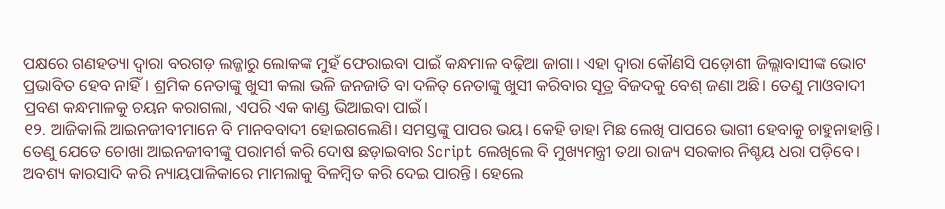ପକ୍ଷରେ ଗଣହତ୍ୟା ଦ୍ଵାରା ବରଗଡ଼ ଲଜ୍ଜାରୁ ଲୋକଙ୍କ ମୁହଁ ଫେରାଇବା ପାଇଁ କନ୍ଧମାଳ ବଢ଼ିଆ ଜାଗା। ଏହା ଦ୍ଵାରା କୌଣସି ପଡ଼ୋଶୀ ଜିଲ୍ଲାବାସୀଙ୍କ ଭୋଟ ପ୍ରଭାବିତ ହେବ ନାହିଁ। ଶ୍ରମିକ ନେତାଙ୍କୁ ଖୁସୀ କଲା ଭଳି ଜନଜାତି ବା ଦଳିତ୍ ନେତାଙ୍କୁ ଖୁସୀ କରିବାର ସୂତ୍ର ବିଜଦକୁ ବେଶ୍ ଜଣା ଅଛି। ତେଣୁ ମାଓବାଦୀ ପ୍ରବଣ କନ୍ଧମାଳକୁ ଚୟନ କରାଗଲା, ଏପରି ଏକ କାଣ୍ଡ ଭିଆଇବା ପାଇଁ।
୧୨. ଆଜିକାଲି ଆଇନଜୀବୀମାନେ ବି ମାନବବାଦୀ ହୋଇଗଲେଣି। ସମସ୍ତଙ୍କୁ ପାପର ଭୟ। କେହି ଡାହା ମିଛ ଲେଖି ପାପରେ ଭାଗୀ ହେବାକୁ ଚାହୁନାହାନ୍ତି। ତେଣୁ ଯେତେ ଚୋଖା ଆଇନଜୀବୀଙ୍କୁ ପରାମର୍ଶ କରି ଦୋଷ ଛଡ଼ାଇବାର Script ଲେଖିଲେ ବି ମୁଖ୍ୟମନ୍ତ୍ରୀ ତଥା ରାଜ୍ୟ ସରକାର ନିଶ୍ଚୟ ଧରା ପଡ଼ିବେ। ଅବଶ୍ୟ କାରସାଦି କରି ନ୍ୟାୟପାଳିକାରେ ମାମଲାକୁ ବିଳମ୍ବିତ କରି ଦେଇ ପାରନ୍ତି। ହେଲେ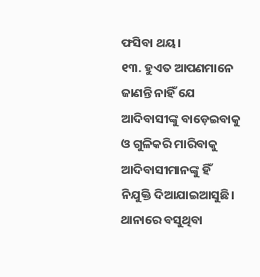ଫସିବା ଥୟ।
୧୩. ହୁଏତ ଆପଣମାନେ ଜାଣନ୍ତି ନାହିଁ ଯେ ଆଦିବାସୀଙ୍କୁ ବାଡ଼େଇବାକୁ ଓ ଗୁଳିକରି ମାରିବାକୁ ଆଦିବାସୀମାନଙ୍କୁ ହିଁ ନିଯୁକ୍ତି ଦିଆଯାଇଆସୁଛି। ଥାନାରେ ବସୁଥିବା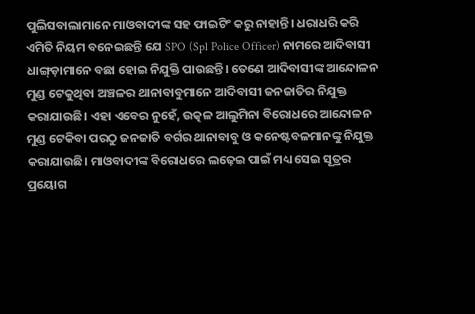ପୁଲିସବାଲାମାନେ ମାଓବାଦୀଙ୍କ ସହ ଫାଇଟିଂ କରୁ ନାହାନ୍ତି। ଧରାଧରି କରି ଏମିତି ନିୟମ ବନେଇଛନ୍ତି ଯେ SPO (Spl Police Officer) ନାମରେ ଆଦିବାସୀ ଧାଙ୍ଗ୍ଡ଼ାମାନେ ବଛା ହୋଇ ନିଯୁକ୍ତି ପାଉଛନ୍ତି। ତେଣେ ଆଦିବାସୀଙ୍କ ଆନ୍ଦୋଳନ ମୁଣ୍ଡ ଟେକୁଥିବା ଅଞ୍ଚଳର ଥାନାବାବୁମାନେ ଆଦିବାସୀ ଜନଜାତିର ନିଯୁକ୍ତ କରାଯାଉଛି। ଏହା ଏବେର ନୁହେଁ, ଉତ୍କଳ ଆଲୁମିନା ବିରୋଧରେ ଆନ୍ଦୋଳନ ମୁଣ୍ଡ ଟେକିବା ପରଠୁ ଜନଜାତି ବର୍ଗର ଥାନାବାବୁ ଓ କନେଷ୍ଟବଳମାନଙ୍କୁ ନିଯୁକ୍ତ କରାଯାଉଛି। ମାଓବାଦୀଙ୍କ ବିରୋଧରେ ଲଢ଼େଇ ପାଇଁ ମଧ୍ୟ ସେଇ ସୂତ୍ରର ପ୍ରୟୋଗ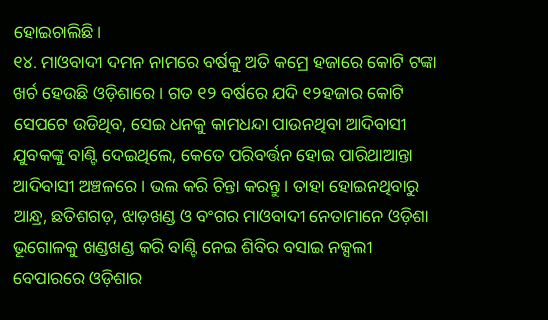ହୋଇଚାଲିଛି।
୧୪. ମାଓବାଦୀ ଦମନ ନାମରେ ବର୍ଷକୁ ଅତି କମ୍ରେ ହଜାରେ କୋଟି ଟଙ୍କା ଖର୍ଚ ହେଉଛି ଓଡ଼ିଶାରେ । ଗତ ୧୨ ବର୍ଷରେ ଯଦି ୧୨ହଜାର କୋଟି ସେପଟେ ଉଡିଥିବ, ସେଇ ଧନକୁ କାମଧନ୍ଦା ପାଉନଥିବା ଆଦିବାସୀ ଯୁବକଙ୍କୁ ବାଣ୍ଟି ଦେଇଥିଲେ, କେତେ ପରିବର୍ତ୍ତନ ହୋଇ ପାରିଥାଆନ୍ତା ଆଦିବାସୀ ଅଞ୍ଚଳରେ। ଭଲ କରି ଚିନ୍ତା କରନ୍ତୁ। ତାହା ହୋଇନଥିବାରୁ ଆନ୍ଧ୍ର, ଛତିଶଗଡ଼, ଝାଡ଼ଖଣ୍ଡ ଓ ବଂଗର ମାଓବାଦୀ ନେତାମାନେ ଓଡ଼ିଶା ଭୂଗୋଳକୁ ଖଣ୍ଡଖଣ୍ଡ କରି ବାଣ୍ଟି ନେଇ ଶିବିର ବସାଇ ନକ୍ସଲୀ ବେପାରରେ ଓଡ଼ିଶାର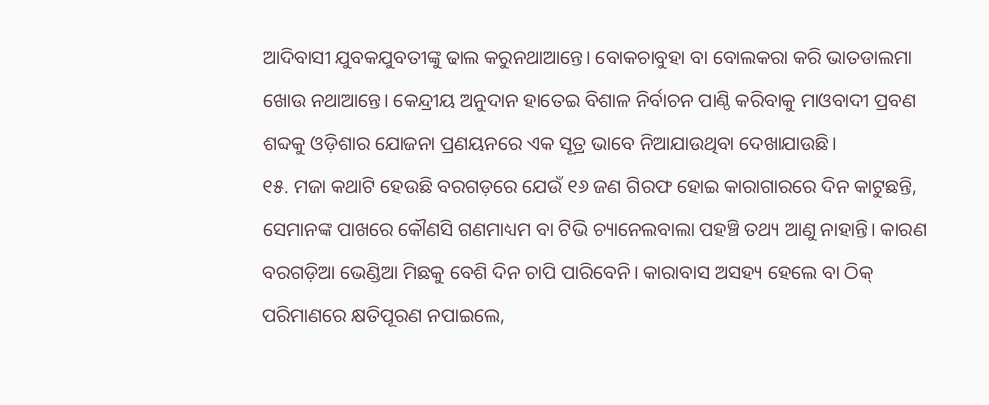ଆଦିବାସୀ ଯୁବକଯୁବତୀଙ୍କୁ ଢାଲ କରୁନଥାଆନ୍ତେ। ବୋକଚାବୁହା ବା ବୋଲକରା କରି ଭାତଡାଲମା ଖୋଉ ନଥାଆନ୍ତେ। କେନ୍ଦ୍ରୀୟ ଅନୁଦାନ ହାତେଇ ବିଶାଳ ନିର୍ବାଚନ ପାଣ୍ଠି କରିବାକୁ ମାଓବାଦୀ ପ୍ରବଣ ଶବ୍ଦକୁ ଓଡ଼ିଶାର ଯୋଜନା ପ୍ରଣୟନରେ ଏକ ସୂତ୍ର ଭାବେ ନିଆଯାଉଥିବା ଦେଖାଯାଉଛି।
୧୫. ମଜା କଥାଟି ହେଉଛି ବରଗଡ଼ରେ ଯେଉଁ ୧୬ ଜଣ ଗିରଫ ହୋଇ କାରାଗାରରେ ଦିନ କାଟୁଛନ୍ତି, ସେମାନଙ୍କ ପାଖରେ କୌଣସି ଗଣମାଧ୍ୟମ ବା ଟିଭି ଚ୍ୟାନେଲବାଲା ପହଞ୍ଚି ତଥ୍ୟ ଆଣୁ ନାହାନ୍ତି। କାରଣ ବରଗଡ଼ିଆ ଭେଣ୍ଡିଆ ମିଛକୁ ବେଶି ଦିନ ଚାପି ପାରିବେନି। କାରାବାସ ଅସହ୍ୟ ହେଲେ ବା ଠିକ୍ ପରିମାଣରେ କ୍ଷତିପୂରଣ ନପାଇଲେ,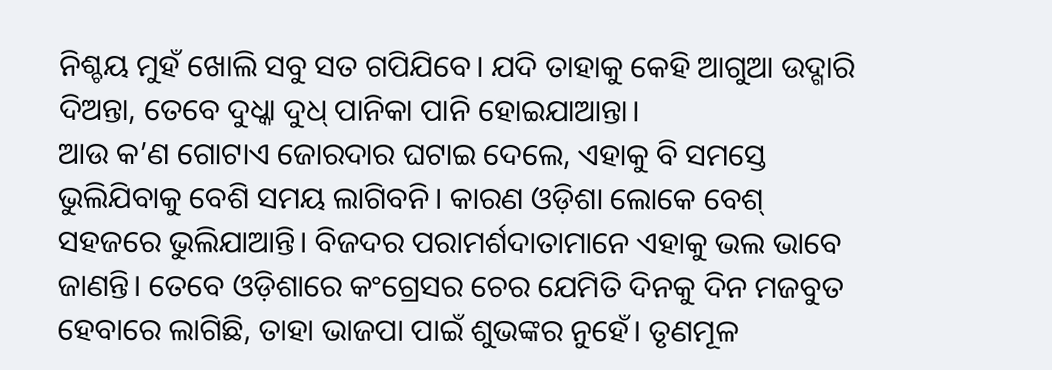ନିଶ୍ଚୟ ମୁହଁ ଖୋଲି ସବୁ ସତ ଗପିଯିବେ। ଯଦି ତାହାକୁ କେହି ଆଗୁଆ ଉଦ୍ଗାରି ଦିଅନ୍ତା, ତେବେ ଦୁଧ୍କା ଦୁଧ୍ ପାନିକା ପାନି ହୋଇଯାଆନ୍ତା।
ଆଉ କ’ଣ ଗୋଟାଏ ଜୋରଦାର ଘଟାଇ ଦେଲେ, ଏହାକୁ ବି ସମସ୍ତେ ଭୁଲିଯିବାକୁ ବେଶି ସମୟ ଲାଗିବନି। କାରଣ ଓଡ଼ିଶା ଲୋକେ ବେଶ୍ ସହଜରେ ଭୁଲିଯାଆନ୍ତି। ବିଜଦର ପରାମର୍ଶଦାତାମାନେ ଏହାକୁ ଭଲ ଭାବେ ଜାଣନ୍ତି। ତେବେ ଓଡ଼ିଶାରେ କଂଗ୍ରେସର ଚେର ଯେମିତି ଦିନକୁ ଦିନ ମଜବୁତ ହେବାରେ ଲାଗିଛି, ତାହା ଭାଜପା ପାଇଁ ଶୁଭଙ୍କର ନୁହେଁ। ତୃଣମୂଳ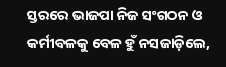ସ୍ତରରେ ଭାଜପା ନିଜ ସଂଗଠନ ଓ କର୍ମୀବଳକୁ ବେଳ ହୁଁ ନସଜାଡ଼ିଲେ,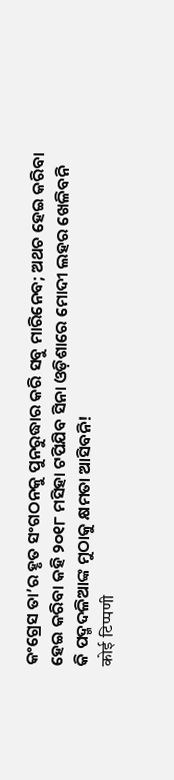କଂଗ୍ରେସ ତା’ର ହୃତ ସଂଗଠନକୁ ପୁନରୁଦ୍ଧାର କରି ସବୁ ମାରିନେବ; ଅଥଚ ହେଇ କରିବା ହେଇ କରିବା କହି ୨୦୧୮ ମସିହା ଟପିଯିବ ସିନା ଓଡ଼ିଶାରେ ମୋଦୀ ଲହର ଖେଳିବନି କି ପଦ୍ମଦଳିଆଙ୍କ ମୁଠାକୁ କ୍ଷମତା ଆସିବନି!
कोई टिप्पणी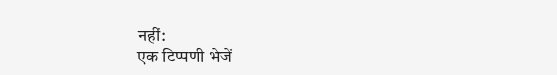नहीं:
एक टिप्पणी भेजें